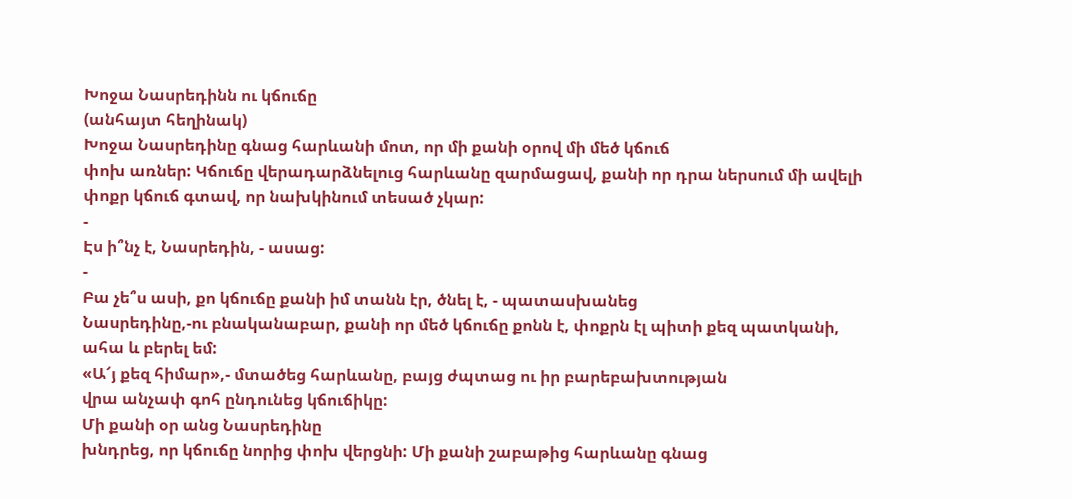Խոջա Նասրեդինն ու կճուճը
(անհայտ հեղինակ)
Խոջա Նասրեդինը գնաց հարևանի մոտ, որ մի քանի օրով մի մեծ կճուճ
փոխ առներ: Կճուճը վերադարձնելուց հարևանը զարմացավ, քանի որ դրա ներսում մի ավելի
փոքր կճուճ գտավ, որ նախկինում տեսած չկար:
-
Էս ի՞նչ է, Նասրեդին, - ասաց:
-
Բա չե՞ս ասի, քո կճուճը քանի իմ տանն էր, ծնել է, - պատասխանեց
Նասրեդինը,-ու բնականաբար, քանի որ մեծ կճուճը քոնն է, փոքրն էլ պիտի քեզ պատկանի,
ահա և բերել եմ:
«Ա՜յ քեզ հիմար»,- մտածեց հարևանը, բայց ժպտաց ու իր բարեբախտության
վրա անչափ գոհ ընդունեց կճուճիկը:
Մի քանի օր անց Նասրեդինը
խնդրեց, որ կճուճը նորից փոխ վերցնի: Մի քանի շաբաթից հարևանը գնաց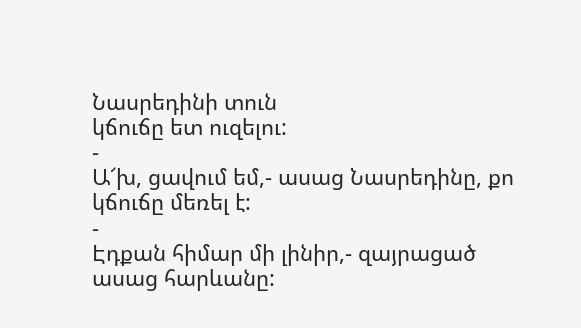Նասրեդինի տուն
կճուճը ետ ուզելու:
-
Ա՜խ, ցավում եմ,- ասաց Նասրեդինը, քո կճուճը մեռել է:
-
Էդքան հիմար մի լինիր,- զայրացած ասաց հարևանը: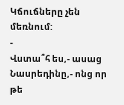Կճուճները չեն
մեռնում:
-
Վստա՞հ ես,- ասաց Նասրեդինը,- ոնց որ թե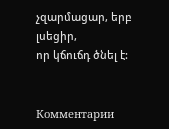չզարմացար, երբ լսեցիր,
որ կճուճդ ծնել է:


Комментарии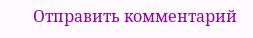Отправить комментарий